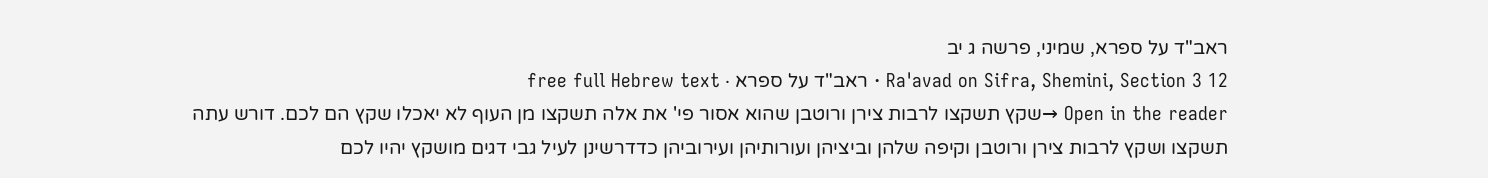ראב"ד על ספרא, שמיני, פרשה ג יב
Ra'avad on Sifra, Shemini, Section 3 12 · ראב"ד על ספרא · free full Hebrew text
Open in the reader →שקץ תשקצו לרבות צירן ורוטבן שהוא אסור פי' את אלה תשקצו מן העוף לא יאכלו שקץ הם לכם. דורש עתה תשקצו ושקץ לרבות צירן ורוטבן וקיפה שלהן וביציהן ועורותיהן ועירוביהן כדדרשינן לעיל גבי דגים מושקץ יהיו לכם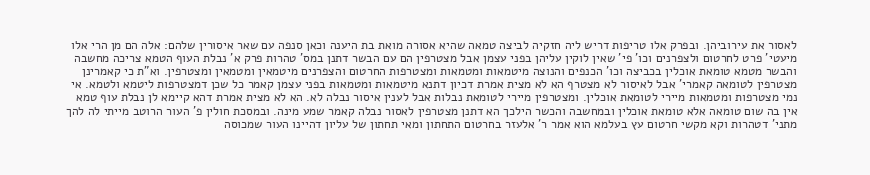לאסור את עירוביהן. ובפרק אלו טריפות דריש ליה חזקיה לביצה טמאה שהיא אסורה מואת בת היענה וכאן סנפה עם שאר איסורין שלהם: אלה הם מן הרי אלו מיעטי' פרט לחרטום ולצפרנים וכו' פי' שאין לוקין עליהן בפני עצמן אבל מצטרפין הם עם הבשר דתנן במס' טהרות פרק א' נבלת העוף הטמא צריכה מחשבה והבשר מטמא טומאת אוכלין בכביצה וכו' הכנפים והנוצה מיטמאות ומטמאות ומצטרפות החרטום והצפרנים מיטמאין ומטמאין ומצטרפין. וא"ת כי קאמרינן מצטרפין לטומאה קאמרי' אבל לאיסור לא מצטרף הא לא מצית אמרת דכיון דתנא מיטמאות ומטמאות בפני עצמן קאמר כל שכן דמצטרפות ליטמא ולטמא. אי נמי מצטרפות ומטמאות מיירי לטומאת אוכלין. ומצטרפין מיירי לטומאת נבלות אבל לענין איסור נבלה לא. הא לא מצית אמרת דהא קיימא לן נבלת עוף טמא אין בה שום טומאה אלא טומאת אוכלין ובמחשבה והכשר הילכך הא דתנן מצטרפין לאסור נבלה קאמר שמע מינה. ובמסכת חולין פ' העור הרוטב מייתי לה להך מתני' דטהרות וקא מקשי חרטום עץ בעלמא הוא אמר ר' אלעזר בחרטום התחתון ומאי תחתון של עליון דהיינו העור שמכוסה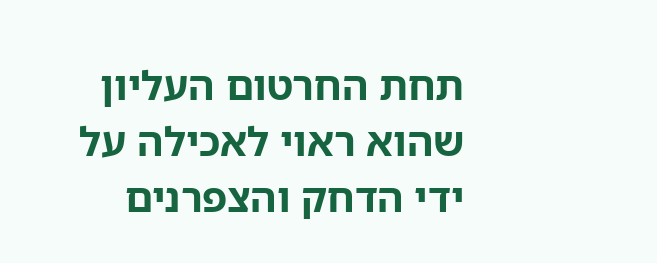תחת החרטום העליון שהוא ראוי לאכילה על ידי הדחק והצפרנים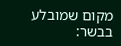מקום שמובלע בבשר: